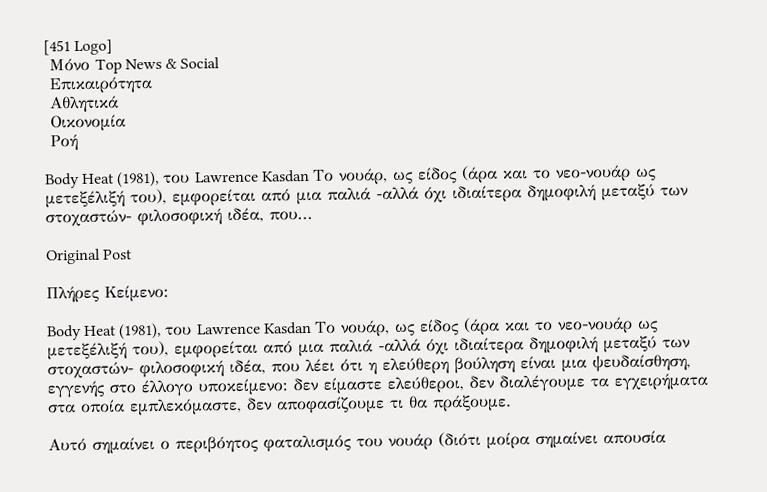[451 Logo]
 Μόνο Top News & Social
 Επικαιρότητα
 Αθλητικά
 Οικονομία
 Ροή

Body Heat (1981), του Lawrence Kasdan Το νουάρ, ως είδος (άρα και το νεο-νουάρ ως μετεξέλιξή του), εμφορείται από μια παλιά -αλλά όχι ιδιαίτερα δημοφιλή μεταξύ των στοχαστών- φιλοσοφική ιδέα, που...

Original Post

Πλήρες Κείμενο:

Body Heat (1981), του Lawrence Kasdan Το νουάρ, ως είδος (άρα και το νεο-νουάρ ως μετεξέλιξή του), εμφορείται από μια παλιά -αλλά όχι ιδιαίτερα δημοφιλή μεταξύ των στοχαστών- φιλοσοφική ιδέα, που λέει ότι η ελεύθερη βούληση είναι μια ψευδαίσθηση, εγγενής στο έλλογο υποκείμενο: δεν είμαστε ελεύθεροι, δεν διαλέγουμε τα εγχειρήματα στα οποία εμπλεκόμαστε, δεν αποφασίζουμε τι θα πράξουμε.

Αυτό σημαίνει ο περιβόητος φαταλισμός του νουάρ (διότι μοίρα σημαίνει απουσία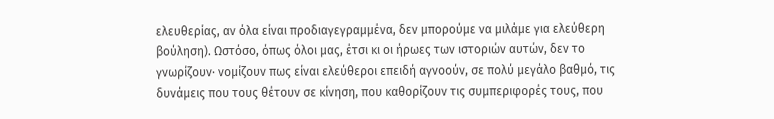ελευθερίας, αν όλα είναι προδιαγεγραμμένα, δεν μπορούμε να μιλάμε για ελεύθερη βούληση). Ωστόσο, όπως όλοι μας, έτσι κι οι ήρωες των ιστοριών αυτών, δεν το γνωρίζουν∙ νομίζουν πως είναι ελεύθεροι επειδή αγνοούν, σε πολύ μεγάλο βαθμό, τις δυνάμεις που τους θέτουν σε κίνηση, που καθορίζουν τις συμπεριφορές τους, που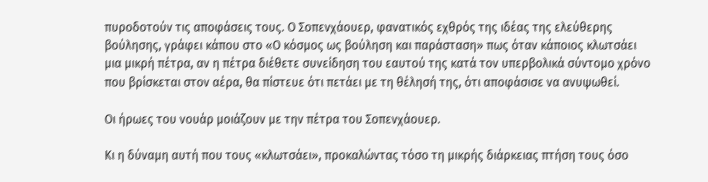πυροδοτούν τις αποφάσεις τους. Ο Σοπενχάουερ, φανατικός εχθρός της ιδέας της ελεύθερης βούλησης, γράφει κάπου στο «Ο κόσμος ως βούληση και παράσταση» πως όταν κάποιος κλωτσάει μια μικρή πέτρα, αν η πέτρα διέθετε συνείδηση του εαυτού της κατά τον υπερβολικά σύντομο χρόνο που βρίσκεται στον αέρα, θα πίστευε ότι πετάει με τη θέλησή της, ότι αποφάσισε να ανυψωθεί.

Οι ήρωες του νουάρ μοιάζουν με την πέτρα του Σοπενχάουερ.

Κι η δύναμη αυτή που τους «κλωτσάει», προκαλώντας τόσο τη μικρής διάρκειας πτήση τους όσο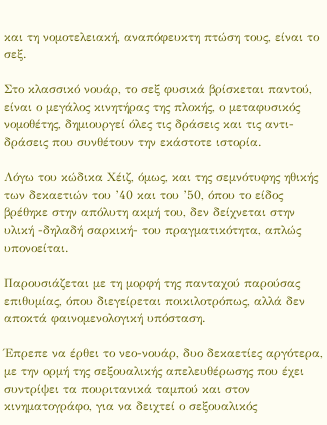και τη νομοτελειακή, αναπόφευκτη πτώση τους, είναι το σεξ.

Στο κλασσικό νουάρ, το σεξ φυσικά βρίσκεται παντού, είναι ο μεγάλος κινητήρας της πλοκής, ο μεταφυσικός νομοθέτης, δημιουργεί όλες τις δράσεις και τις αντι-δράσεις που συνθέτουν την εκάστοτε ιστορία.

Λόγω του κώδικα Χέιζ, όμως, και της σεμνότυφης ηθικής των δεκαετιών του ’40 και του ’50, όπου το είδος βρέθηκε στην απόλυτη ακμή του, δεν δείχνεται στην υλική -δηλαδή σαρκική- του πραγματικότητα, απλώς υπονοείται.

Παρουσιάζεται με τη μορφή της πανταχού παρούσας επιθυμίας, όπου διεγείρεται ποικιλοτρόπως, αλλά δεν αποκτά φαινομενολογική υπόσταση.

Έπρεπε να έρθει το νεο-νουάρ, δυο δεκαετίες αργότερα, με την ορμή της σεξουαλικής απελευθέρωσης που έχει συντρίψει τα πουριτανικά ταμπού και στον κινηματογράφο, για να δειχτεί ο σεξουαλικός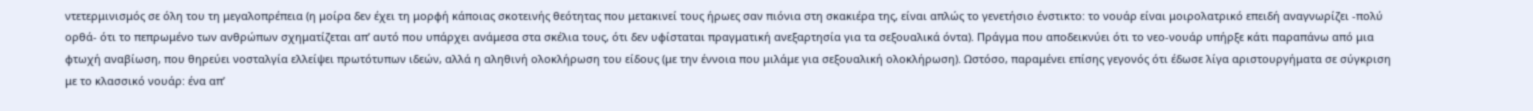ντετερμινισμός σε όλη του τη μεγαλοπρέπεια (η μοίρα δεν έχει τη μορφή κάποιας σκοτεινής θεότητας που μετακινεί τους ήρωες σαν πιόνια στη σκακιέρα της, είναι απλώς το γενετήσιο ένστικτο: το νουάρ είναι μοιρολατρικό επειδή αναγνωρίζει -πολύ ορθά- ότι το πεπρωμένο των ανθρώπων σχηματίζεται απ’ αυτό που υπάρχει ανάμεσα στα σκέλια τους, ότι δεν υφίσταται πραγματική ανεξαρτησία για τα σεξουαλικά όντα). Πράγμα που αποδεικνύει ότι το νεο-νουάρ υπήρξε κάτι παραπάνω από μια φτωχή αναβίωση, που θηρεύει νοσταλγία ελλείψει πρωτότυπων ιδεών, αλλά η αληθινή ολοκλήρωση του είδους (με την έννοια που μιλάμε για σεξουαλική ολοκλήρωση). Ωστόσο, παραμένει επίσης γεγονός ότι έδωσε λίγα αριστουργήματα σε σύγκριση με το κλασσικό νουάρ: ένα απ’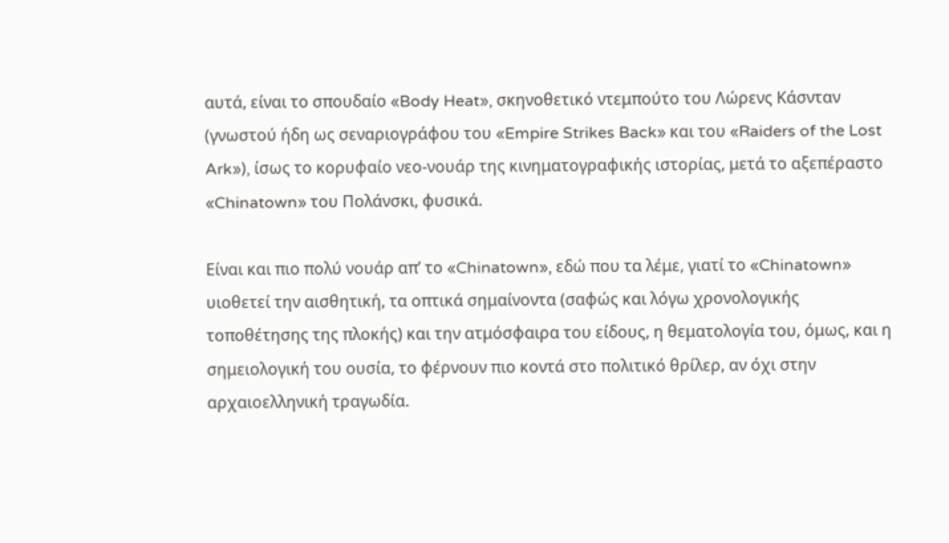αυτά, είναι το σπουδαίο «Body Heat», σκηνοθετικό ντεμπούτο του Λώρενς Κάσνταν (γνωστού ήδη ως σεναριογράφου του «Empire Strikes Back» και του «Raiders of the Lost Ark»), ίσως το κορυφαίο νεο-νουάρ της κινηματογραφικής ιστορίας, μετά το αξεπέραστο «Chinatown» του Πολάνσκι, φυσικά.

Είναι και πιο πολύ νουάρ απ’ το «Chinatown», εδώ που τα λέμε, γιατί το «Chinatown» υιοθετεί την αισθητική, τα οπτικά σημαίνοντα (σαφώς και λόγω χρονολογικής τοποθέτησης της πλοκής) και την ατμόσφαιρα του είδους, η θεματολογία του, όμως, και η σημειολογική του ουσία, το φέρνουν πιο κοντά στο πολιτικό θρίλερ, αν όχι στην αρχαιοελληνική τραγωδία.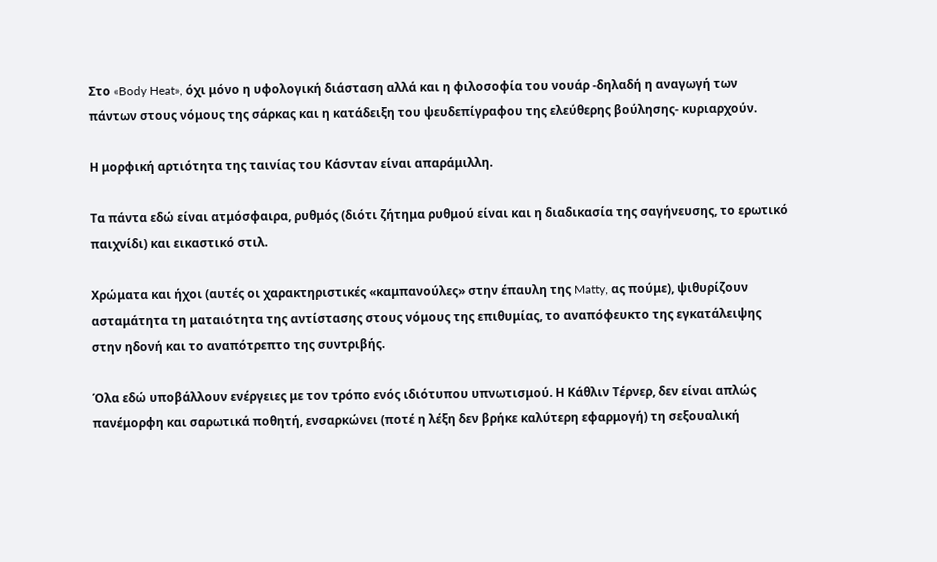Στο «Body Heat», όχι μόνο η υφολογική διάσταση αλλά και η φιλοσοφία του νουάρ -δηλαδή η αναγωγή των πάντων στους νόμους της σάρκας και η κατάδειξη του ψευδεπίγραφου της ελεύθερης βούλησης- κυριαρχούν.

Η μορφική αρτιότητα της ταινίας του Κάσνταν είναι απαράμιλλη.

Τα πάντα εδώ είναι ατμόσφαιρα, ρυθμός (διότι ζήτημα ρυθμού είναι και η διαδικασία της σαγήνευσης, το ερωτικό παιχνίδι) και εικαστικό στιλ.

Χρώματα και ήχοι (αυτές οι χαρακτηριστικές «καμπανούλες» στην έπαυλη της Matty, ας πούμε), ψιθυρίζουν ασταμάτητα τη ματαιότητα της αντίστασης στους νόμους της επιθυμίας, το αναπόφευκτο της εγκατάλειψης στην ηδονή και το αναπότρεπτο της συντριβής.

Όλα εδώ υποβάλλουν ενέργειες με τον τρόπο ενός ιδιότυπου υπνωτισμού. Η Κάθλιν Τέρνερ, δεν είναι απλώς πανέμορφη και σαρωτικά ποθητή, ενσαρκώνει (ποτέ η λέξη δεν βρήκε καλύτερη εφαρμογή) τη σεξουαλική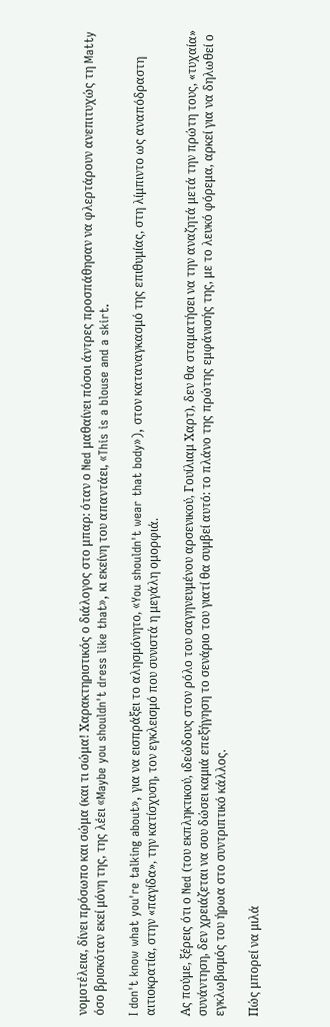νομοτέλεια, δίνει πρόσωπο και σώμα (και τι σώμα! Χαρακτηριστικός ο διάλογος στο μπαρ: όταν ο Ned μαθαίνει πόσοι άντρες προσπάθησαν να φλερτάρουν ανεπιτυχώς τη Matty όσο βρισκόταν εκεί μόνη της, της λέει «Maybe you shouldn't dress like that», κι εκείνη του απαντάει, «This is a blouse and a skirt.

I don't know what you're talking about», για να εισπράξει το αλησμόνητο, «You shouldn't wear that body»), στον καταναγκασμό της επιθυμίας, στη λίμπιντο ως αναπόδραστη αιτιοκρατία, στην «παγίδα», την κατίσχυση, τον εγκλεισμό που συνιστά η μεγάλη ομορφιά.

Ας πούμε, ξέρεις ότι ο Ned (του εκπληκτικού, ιδεώδους στον ρόλο του σαγηνευμένου αρσενικού, Γουίλιαμ Χαρτ), δεν θα σταματήσει να την αναζητά μετά την πρώτη τους, «τυχαία» συνάντηση, δεν χρειάζεται να σου δώσει καμιά επεξήγηση το σενάριο του γιατί θα συμβεί αυτό: το πλάνο της πρώτης εμφάνισής της, με το λευκό φόρεμα, αρκεί για να δηλωθεί ο εγκλωβισμός του ήρωα στο συντριπτικό κάλλος.

Πώς μπορεί να μιλά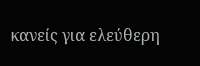κανείς για ελεύθερη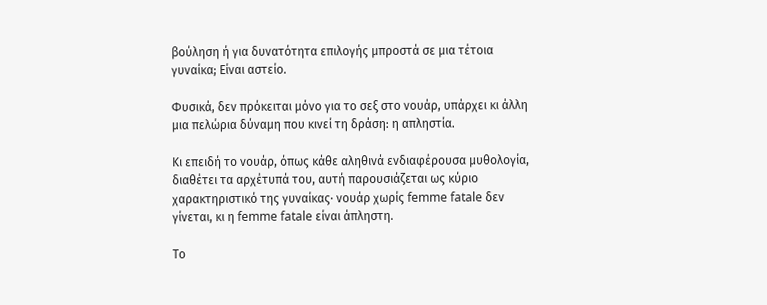βούληση ή για δυνατότητα επιλογής μπροστά σε μια τέτοια γυναίκα; Είναι αστείο.

Φυσικά, δεν πρόκειται μόνο για το σεξ στο νουάρ, υπάρχει κι άλλη μια πελώρια δύναμη που κινεί τη δράση: η απληστία.

Κι επειδή το νουάρ, όπως κάθε αληθινά ενδιαφέρουσα μυθολογία, διαθέτει τα αρχέτυπά του, αυτή παρουσιάζεται ως κύριο χαρακτηριστικό της γυναίκας∙ νουάρ χωρίς femme fatale δεν γίνεται, κι η femme fatale είναι άπληστη.

Το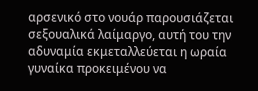αρσενικό στο νουάρ παρουσιάζεται σεξουαλικά λαίμαργο, αυτή του την αδυναμία εκμεταλλεύεται η ωραία γυναίκα προκειμένου να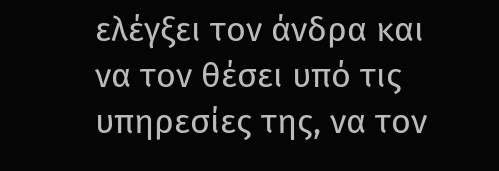ελέγξει τον άνδρα και να τον θέσει υπό τις υπηρεσίες της, να τον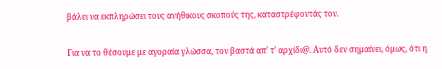βάλει να εκπληρώσει τους ανήθικους σκοπούς της, καταστρέφοντάς τον.

Για να το θέσουμε με αγοραία γλώσσα, τον βαστά απ’ τ’ αρχίδι@. Αυτό δεν σημαίνει, όμως, ότι η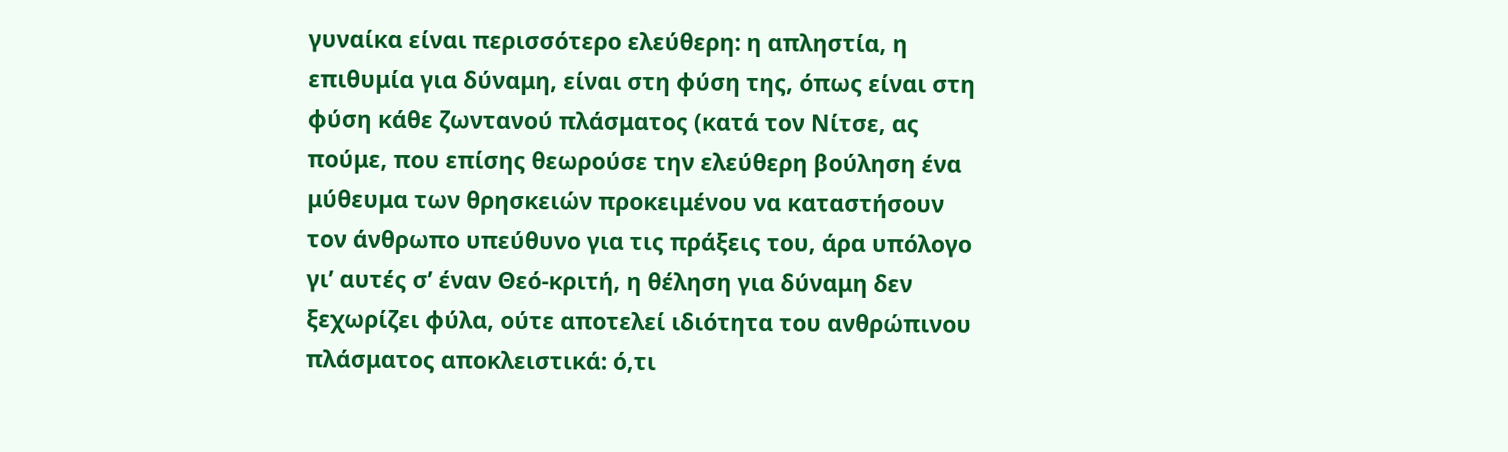γυναίκα είναι περισσότερο ελεύθερη: η απληστία, η επιθυμία για δύναμη, είναι στη φύση της, όπως είναι στη φύση κάθε ζωντανού πλάσματος (κατά τον Νίτσε, ας πούμε, που επίσης θεωρούσε την ελεύθερη βούληση ένα μύθευμα των θρησκειών προκειμένου να καταστήσουν τον άνθρωπο υπεύθυνο για τις πράξεις του, άρα υπόλογο γι’ αυτές σ’ έναν Θεό-κριτή, η θέληση για δύναμη δεν ξεχωρίζει φύλα, ούτε αποτελεί ιδιότητα του ανθρώπινου πλάσματος αποκλειστικά: ό,τι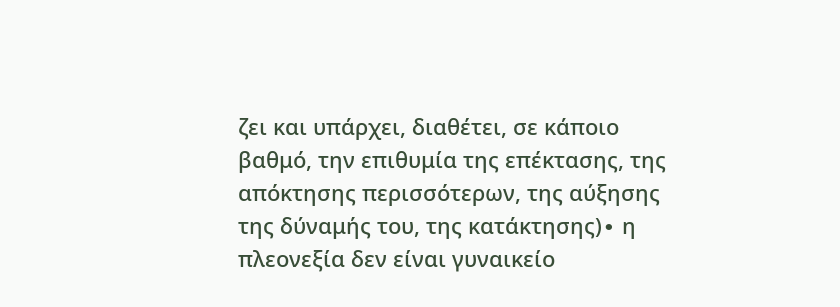ζει και υπάρχει, διαθέτει, σε κάποιο βαθμό, την επιθυμία της επέκτασης, της απόκτησης περισσότερων, της αύξησης της δύναμής του, της κατάκτησης)∙ η πλεονεξία δεν είναι γυναικείο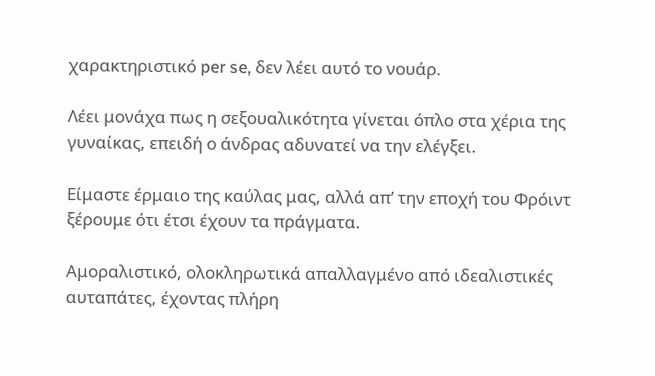χαρακτηριστικό per se, δεν λέει αυτό το νουάρ.

Λέει μονάχα πως η σεξουαλικότητα γίνεται όπλο στα χέρια της γυναίκας, επειδή ο άνδρας αδυνατεί να την ελέγξει.

Είμαστε έρμαιο της καύλας μας, αλλά απ’ την εποχή του Φρόιντ ξέρουμε ότι έτσι έχουν τα πράγματα.

Αμοραλιστικό, ολοκληρωτικά απαλλαγμένο από ιδεαλιστικές αυταπάτες, έχοντας πλήρη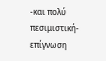-και πολύ πεσιμιστική- επίγνωση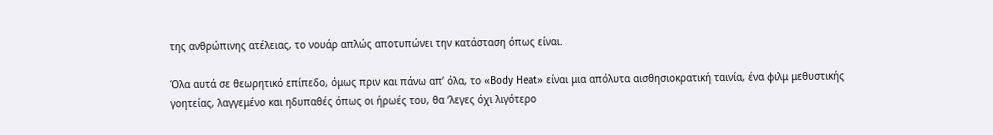της ανθρώπινης ατέλειας, το νουάρ απλώς αποτυπώνει την κατάσταση όπως είναι.

Όλα αυτά σε θεωρητικό επίπεδο, όμως πριν και πάνω απ’ όλα, το «Body Heat» είναι μια απόλυτα αισθησιοκρατική ταινία, ένα φιλμ μεθυστικής γοητείας, λαγγεμένο και ηδυπαθές όπως οι ήρωές του, θα ‘λεγες όχι λιγότερο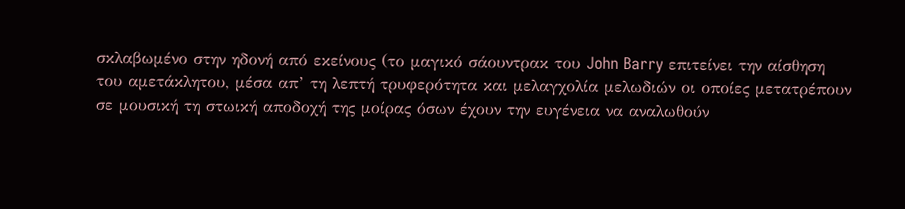σκλαβωμένο στην ηδονή από εκείνους (το μαγικό σάουντρακ του John Barry επιτείνει την αίσθηση του αμετάκλητου, μέσα απ’ τη λεπτή τρυφερότητα και μελαγχολία μελωδιών οι οποίες μετατρέπουν σε μουσική τη στωική αποδοχή της μοίρας όσων έχουν την ευγένεια να αναλωθούν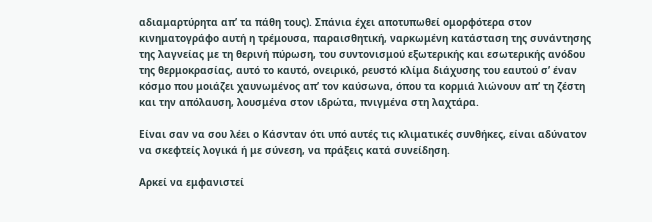αδιαμαρτύρητα απ’ τα πάθη τους). Σπάνια έχει αποτυπωθεί ομορφότερα στον κινηματογράφο αυτή η τρέμουσα, παραισθητική, ναρκωμένη κατάσταση της συνάντησης της λαγνείας με τη θερινή πύρωση, του συντονισμού εξωτερικής και εσωτερικής ανόδου της θερμοκρασίας, αυτό το καυτό, ονειρικό, ρευστό κλίμα διάχυσης του εαυτού σ’ έναν κόσμο που μοιάζει χαυνωμένος απ’ τον καύσωνα, όπου τα κορμιά λιώνουν απ’ τη ζέστη και την απόλαυση, λουσμένα στον ιδρώτα, πνιγμένα στη λαχτάρα.

Είναι σαν να σου λέει ο Κάσνταν ότι υπό αυτές τις κλιματικές συνθήκες, είναι αδύνατον να σκεφτείς λογικά ή με σύνεση, να πράξεις κατά συνείδηση.

Αρκεί να εμφανιστεί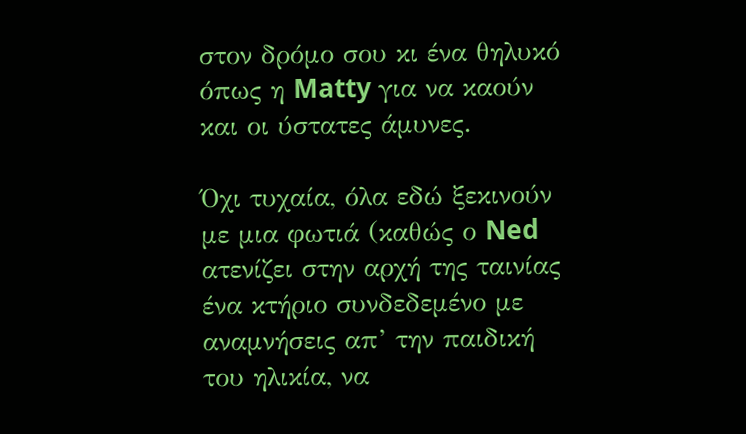στον δρόμο σου κι ένα θηλυκό όπως η Matty για να καούν και οι ύστατες άμυνες.

Όχι τυχαία, όλα εδώ ξεκινούν με μια φωτιά (καθώς ο Ned ατενίζει στην αρχή της ταινίας ένα κτήριο συνδεδεμένο με αναμνήσεις απ’ την παιδική του ηλικία, να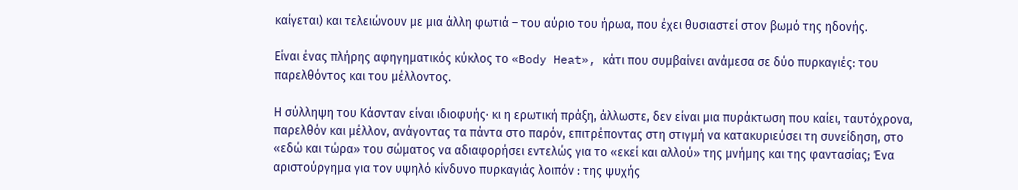καίγεται) και τελειώνουν με μια άλλη φωτιά – του αύριο του ήρωα, που έχει θυσιαστεί στον βωμό της ηδονής.

Είναι ένας πλήρης αφηγηματικός κύκλος το «Body Heat», κάτι που συμβαίνει ανάμεσα σε δύο πυρκαγιές: του παρελθόντος και του μέλλοντος.

Η σύλληψη του Κάσνταν είναι ιδιοφυής∙ κι η ερωτική πράξη, άλλωστε, δεν είναι μια πυράκτωση που καίει, ταυτόχρονα, παρελθόν και μέλλον, ανάγοντας τα πάντα στο παρόν, επιτρέποντας στη στιγμή να κατακυριεύσει τη συνείδηση, στο «εδώ και τώρα» του σώματος να αδιαφορήσει εντελώς για το «εκεί και αλλού» της μνήμης και της φαντασίας; Ένα αριστούργημα για τον υψηλό κίνδυνο πυρκαγιάς λοιπόν : της ψυχής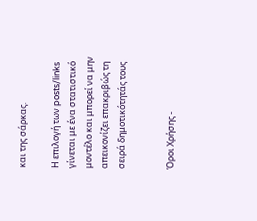και της σάρκας.

Η επιλογή των posts/links γίνεται με ένα στατιστικό μοντέλο και μπορεί να μην απεικονίζει επακριβώς τη σειρά δημοτικότητάς τους


Όροι Χρήσης -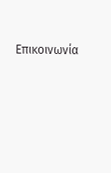Επικοινωνία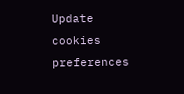Update cookies preferences